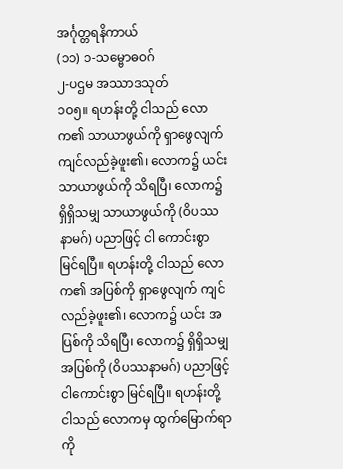အင်္ဂုတ္တရနိကာယ်
(၁၁) ၁-သမ္ဗောဓဝဂ်
၂-ပဌမ အဿာဒသုတ်
၁ဝ၅။ ရဟန်းတို့ ငါသည် လောက၏ သာယာဖွယ်ကို ရှာဖွေလျက် ကျင်လည်ခဲ့ဖူး၏၊ လောက၌ ယင်းသာယာဖွယ်ကို သိရပြီ၊ လောက၌ ရှိရှိသမျှ သာယာဖွယ်ကို (ဝိပဿနာမဂ်) ပညာဖြင့် ငါ ကောင်းစွာ မြင်ရပြီ။ ရဟန်းတို့ ငါသည် လောက၏ အပြစ်ကို ရှာဖွေလျက် ကျင်လည်ခဲ့ဖူး၏၊ လောက၌ ယင်း အပြစ်ကို သိရပြီ၊ လောက၌ ရှိရှိသမျှ အပြစ်ကို (ဝိပဿနာမဂ်) ပညာဖြင့် ငါကောင်းစွာ မြင်ရပြီ။ ရဟန်းတို့ ငါသည် လောကမှ ထွက်မြောက်ရာကို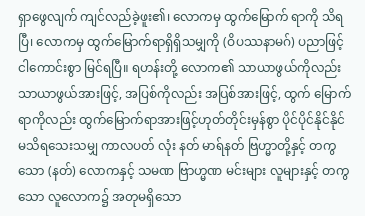ရှာဖွေလျက် ကျင်လည်ခဲ့ဖူး၏၊ လောကမှ ထွက်မြောက် ရာကို သိရပြီ၊ လောကမှ ထွက်မြောက်ရာရှိရှိသမျှကို (ဝိပဿနာမဂ်) ပညာဖြင့် ငါကောင်းစွာ မြင်ရပြီ။ ရဟန်းတို့ လောက၏ သာယာဖွယ်ကိုလည်း သာယာဖွယ်အားဖြင့်, အပြစ်ကိုလည်း အပြစ်အားဖြင့်, ထွက် မြောက်ရာကိုလည်း ထွက်မြောက်ရာအားဖြင့်ဟုတ်တိုင်းမှန်စွာ ပိုင်ပိုင်နိုင်နိုင် မသိရသေးသမျှ ကာလပတ် လုံး နတ် မာရ်နတ် ဗြဟ္မာတို့နှင့် တကွသော (နတ်) လောကနှင့် သမဏ ဗြာဟ္မဏ မင်းများ လူများနှင့် တကွသော လူလောက၌ အတုမရှိသော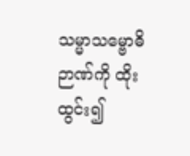သမ္မာသမ္ဗောဓိဉာဏ်ကို ထိုးထွင်း၍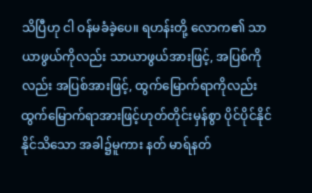သိပြီဟု ငါ ဝန်မခံခဲ့ပေ။ ရဟန်းတို့ လောက၏ သာယာဖွယ်ကိုလည်း သာယာဖွယ်အားဖြင့်, အပြစ်ကိုလည်း အပြစ်အားဖြင့်, ထွက်မြောက်ရာကိုလည်း ထွက်မြောက်ရာအားဖြင့်ဟုတ်တိုင်းမှန်စွာ ပိုင်ပိုင်နိုင်နိုင်သိသော အခါ၌မူကား နတ် မာရ်နတ်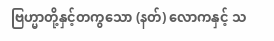ဗြဟ္မာတို့နှင့်တကွသော (နတ်) လောကနှင့် သ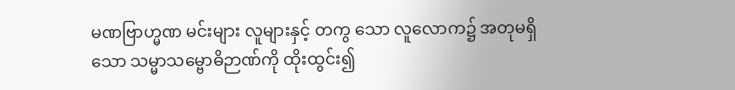မဏဗြာဟ္မဏ မင်းများ လူများနှင့် တကွ သော လူလောက၌ အတုမရှိသော သမ္မာသမ္ဗောဓိဉာဏ်ကို ထိုးထွင်း၍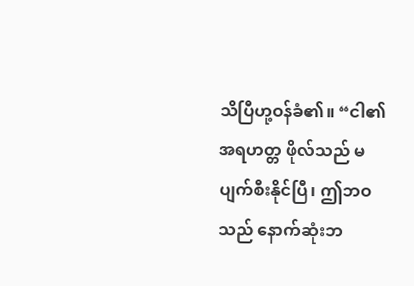သိပြီဟု့ဝန်ခံ၏။ “ငါ၏ အရဟတ္တ ဖိုလ်သည် မပျက်စီးနိုင်ပြီ၊ ဤဘဝသည် နောက်ဆုံးဘ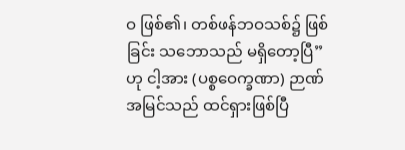ဝ ဖြစ်၏၊ တစ်ဖန်ဘဝသစ်၌ ဖြစ်ခြင်း သဘောသည် မရှိတော့ပြီ”ဟု ငါ့အား (ပစ္စဝေက္ခဏာ) ဉာဏ်အမြင်သည် ထင်ရှားဖြစ်ပြီ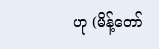ဟု (မိန့်တော်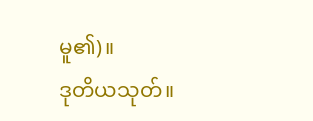မူ၏)။
ဒုတိယသုတ်။